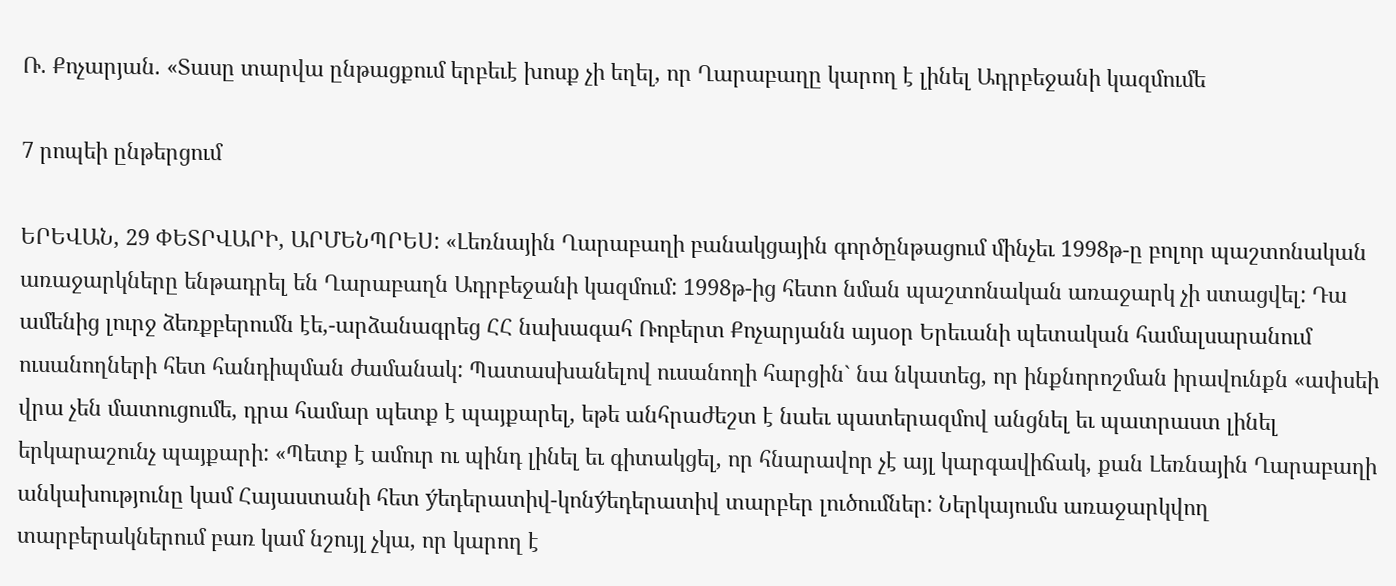Ռ. Քոչարյան. «Տասը տարվա ընթացքում երբեւէ խոսք չի եղել, որ Ղարաբաղը կարող է լինել Ադրբեջանի կազմումե

7 րոպեի ընթերցում

ԵՐԵՎԱՆ, 29 ՓԵՏՐՎԱՐԻ, ԱՐՄԵՆՊՐԵՍ: «Լեռնային Ղարաբաղի բանակցային գործընթացում մինչեւ 1998թ-ը բոլոր պաշտոնական առաջարկները ենթադրել են Ղարաբաղն Ադրբեջանի կազմում: 1998թ-ից հետո նման պաշտոնական առաջարկ չի ստացվել: Դա ամենից լուրջ ձեռքբերումն էե,-արձանագրեց ՀՀ նախագահ Ռոբերտ Քոչարյանն այսօր Երեւանի պետական համալսարանում ուսանողների հետ հանդիպման ժամանակ: Պատասխանելով ուսանողի հարցին` նա նկատեց, որ ինքնորոշման իրավունքն «ափսեի վրա չեն մատուցումե, դրա համար պետք է պայքարել, եթե անհրաժեշտ է նաեւ պատերազմով անցնել եւ պատրաստ լինել երկարաշունչ պայքարի: «Պետք է ամուր ու պինդ լինել եւ գիտակցել, որ հնարավոր չէ այլ կարգավիճակ, քան Լեռնային Ղարաբաղի անկախությունը կամ Հայաստանի հետ ýեդերատիվ-կոնýեդերատիվ տարբեր լուծումներ: Ներկայումս առաջարկվող տարբերակներում բառ կամ նշույլ չկա, որ կարող է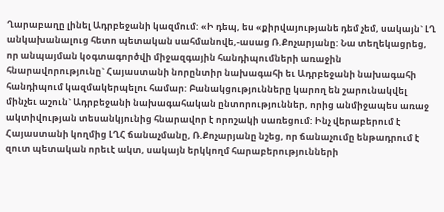Ղարաբաղը լինել Ադրբեջանի կազմում: «Ի դեպ, ես «քիրվայությանե դեմ չեմ, սակայն` ԼՂ անկախանալուց հետո պետական սահմանովե,-ասաց Ռ.Քոչարյանը: Նա տեղեկացրեց, որ անպայման կօգտագործվի միջազգային հանդիպումների առաջին հնարավորությունը` Հայաստանի նորընտիր նախագահի եւ Ադրբեջանի նախագահի հանդիպում կազմակերպելու համար: Բանակցությունները կարող են շարունակվել մինչեւ աշուն` Ադրբեջանի նախագահական ընտորություններ, որից անմիջապես առաջ ակտիվության տեսանկյունից հնարավոր է որոշակի սառեցում: Ինչ վերաբերում է Հայաստանի կողմից ԼՂՀ ճանաչմանը, Ռ.Քոչարյանը նշեց, որ ճանաչումը ենթադրում է զուտ պետական որեւէ ակտ, սակայն երկկողմ հարաբերությունների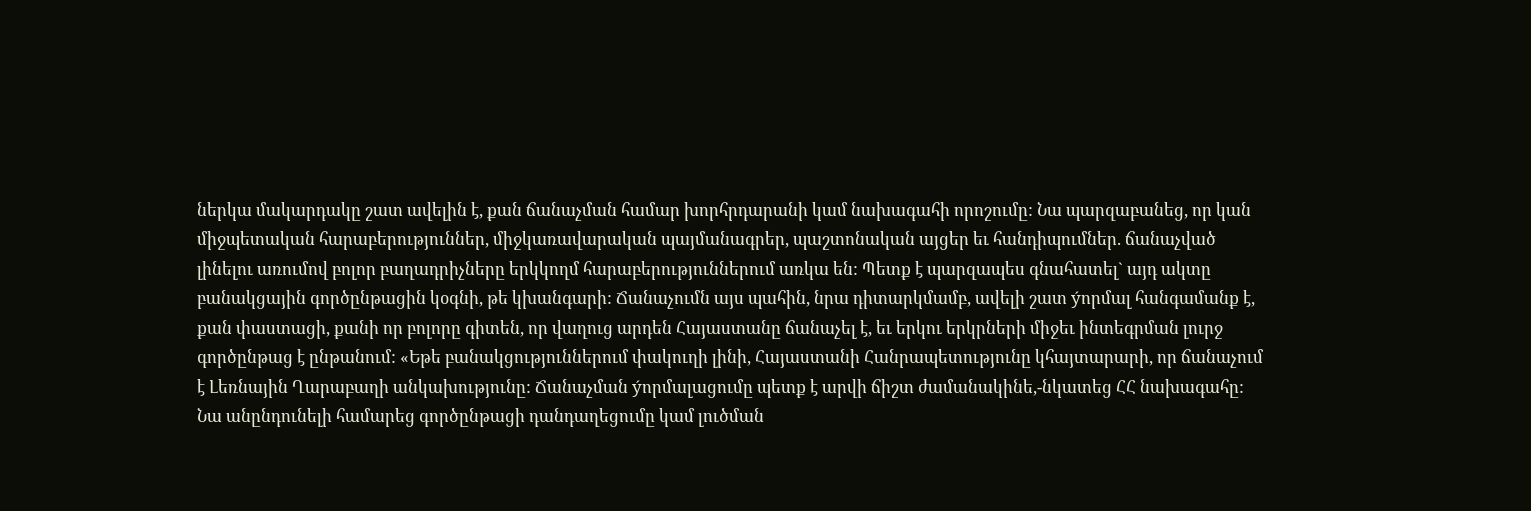ներկա մակարդակը շատ ավելին է, քան ճանաչման համար խորհրդարանի կամ նախագահի որոշումը: Նա պարզաբանեց, որ կան միջպետական հարաբերություններ, միջկառավարական պայմանագրեր, պաշտոնական այցեր եւ հանդիպումներ. ճանաչված լինելու առումով բոլոր բաղադրիչները երկկողմ հարաբերություններում առկա են: Պետք է պարզապես գնահատել` այդ ակտը բանակցային գործընթացին կօգնի, թե կխանգարի: Ճանաչումն այս պահին, նրա դիտարկմամբ, ավելի շատ ýորմալ հանգամանք է, քան փաստացի, քանի որ բոլորը գիտեն, որ վաղուց արդեն Հայաստանը ճանաչել է, եւ երկու երկրների միջեւ ինտեգրման լուրջ գործընթաց է ընթանում: «Եթե բանակցություններում փակուղի լինի, Հայաստանի Հանրապետությունը կհայտարարի, որ ճանաչում է Լեռնային Ղարաբաղի անկախությունը: Ճանաչման ýորմալացումը պետք է արվի ճիշտ ժամանակինե,-նկատեց ՀՀ նախագահը: Նա անընդունելի համարեց գործընթացի դանդաղեցումը կամ լուծման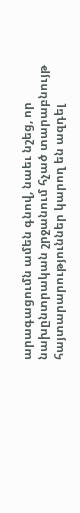արագացումն ամեն գնով, նաեւ նշեց, որ նախընտրական շրջանում հչած տարաբնույթ հայտարարություններ կարող են ազդել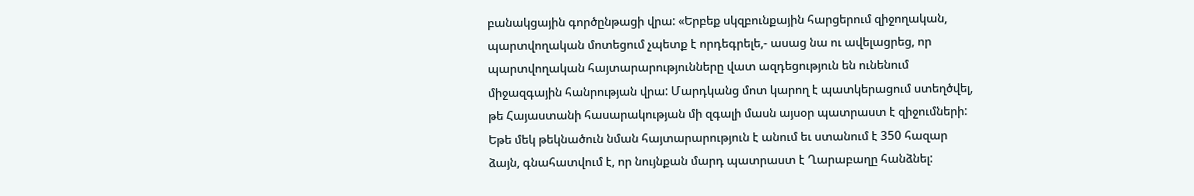բանակցային գործընթացի վրա: «Երբեք սկզբունքային հարցերում զիջողական, պարտվողական մոտեցում չպետք է որդեգրելե,- ասաց նա ու ավելացրեց, որ պարտվողական հայտարարությունները վատ ազդեցություն են ունենում միջազգային հանրության վրա: Մարդկանց մոտ կարող է պատկերացում ստեղծվել, թե Հայաստանի հասարակության մի զգալի մասն այսօր պատրաստ է զիջումների: Եթե մեկ թեկնածուն նման հայտարարություն է անում եւ ստանում է 350 հազար ձայն, գնահատվում է, որ նույնքան մարդ պատրաստ է Ղարաբաղը հանձնել: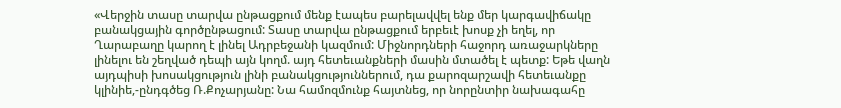«Վերջին տասը տարվա ընթացքում մենք էապես բարելավվել ենք մեր կարգավիճակը բանակցային գործընթացում: Տասը տարվա ընթացքում երբեւէ խոսք չի եղել, որ Ղարաբաղը կարող է լինել Ադրբեջանի կազմում: Միջնորդների հաջորդ առաջարկները լինելու են շեղված դեպի այն կողմ. այդ հետեւանքների մասին մտածել է պետք: Եթե վաղն այդպիսի խոսակցություն լինի բանակցություններում, դա քարոզարշավի հետեւանքը կլինիե,-ընդգծեց Ռ.Քոչարյանը: Նա համոզմունք հայտնեց, որ նորընտիր նախագահը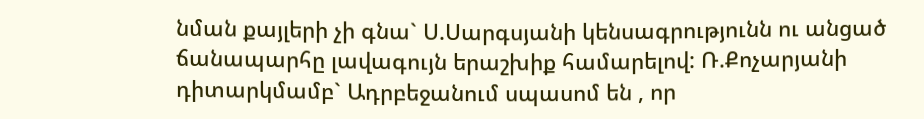նման քայլերի չի գնա` Ս.Սարգսյանի կենսագրությունն ու անցած ճանապարհը լավագույն երաշխիք համարելով: Ռ.Քոչարյանի դիտարկմամբ` Ադրբեջանում սպասոմ են , որ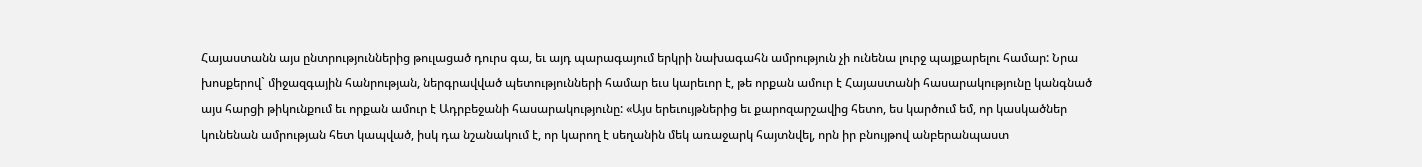Հայաստանն այս ընտրություններից թուլացած դուրս գա, եւ այդ պարագայում երկրի նախագահն ամրություն չի ունենա լուրջ պայքարելու համար: Նրա խոսքերով` միջազգային հանրության, ներգրավված պետությունների համար եւս կարեւոր է, թե որքան ամուր է Հայաստանի հասարակությունը կանգնած այս հարցի թիկունքում եւ որքան ամուր է Ադրբեջանի հասարակությունը: «Այս երեւույթներից եւ քարոզարշավից հետո, ես կարծում եմ, որ կասկածներ կունենան ամրության հետ կապված, իսկ դա նշանակում է, որ կարող է սեղանին մեկ առաջարկ հայտնվել, որն իր բնույթով անբերանպաստ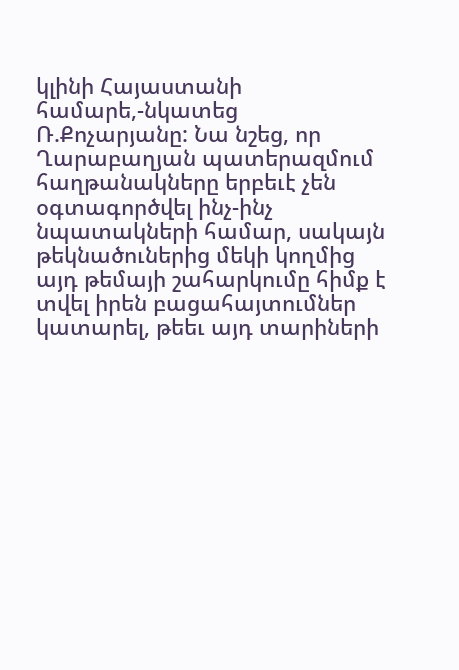կլինի Հայաստանի համարե,-նկատեց Ռ.Քոչարյանը: Նա նշեց, որ Ղարաբաղյան պատերազմում հաղթանակները երբեւէ չեն օգտագործվել ինչ-ինչ նպատակների համար, սակայն թեկնածուներից մեկի կողմից այդ թեմայի շահարկումը հիմք է տվել իրեն բացահայտումներ կատարել, թեեւ այդ տարիների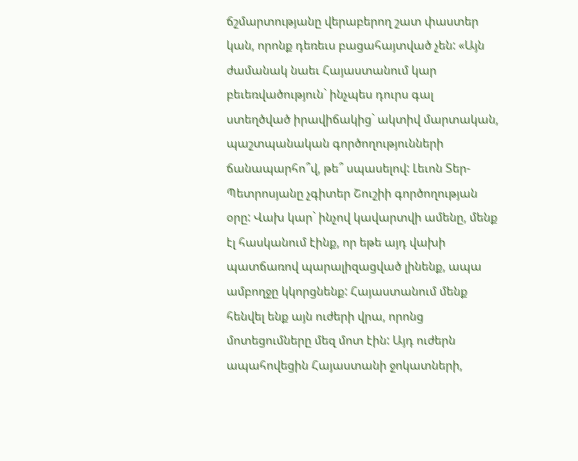ճշմարտությանը վերաբերող շատ փաստեր կան, որոնք դեռեւս բացահայտված չեն: «Այն ժամանակ նաեւ Հայաստանում կար բեւեռվածություն` ինչպես դուրս գալ ստեղծված իրավիճակից` ակտիվ մարտական, պաշտպանական գործողությունների ճանապարհո՞վ, թե՞ սպասելով: Լեւոն Տեր-Պետրոսյանը չգիտեր Շուշիի գործողության օրը: Վախ կար` ինչով կավարտվի ամենը, մենք էլ հասկանում էինք, որ եթե այդ վախի պատճառով պարալիզացված լինենք, ապա ամբողջը կկորցնենք: Հայաստանում մենք հենվել ենք այն ուժերի վրա, որոնց մոտեցումները մեզ մոտ էին: Այդ ուժերն ապահովեցին Հայաստանի ջոկատների,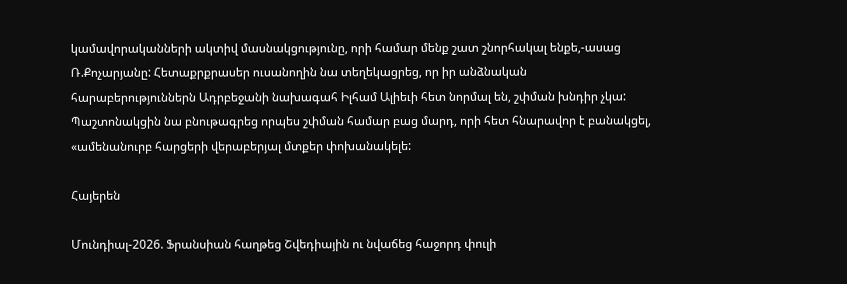կամավորականների ակտիվ մասնակցությունը, որի համար մենք շատ շնորհակալ ենքե,-ասաց Ռ.Քոչարյանը: Հետաքրքրասեր ուսանողին նա տեղեկացրեց, որ իր անձնական հարաբերություններն Ադրբեջանի նախագահ Իլհամ Ալիեւի հետ նորմալ են, շփման խնդիր չկա: Պաշտոնակցին նա բնութագրեց որպես շփման համար բաց մարդ, որի հետ հնարավոր է բանակցել, «ամենանուրբ հարցերի վերաբերյալ մտքեր փոխանակելե:

Հայերեն

Մունդիալ-2026. Ֆրանսիան հաղթեց Շվեդիային ու նվաճեց հաջորդ փուլի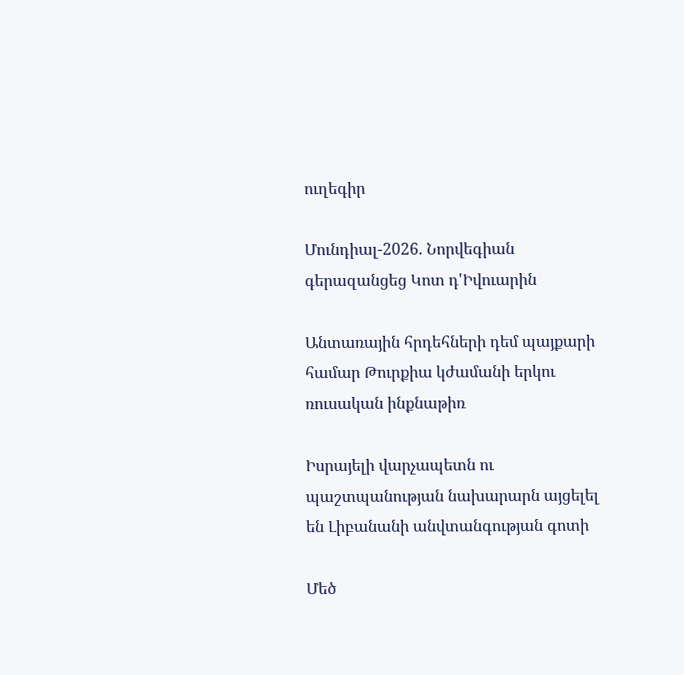ուղեգիր

Մունդիալ-2026. Նորվեգիան գերազանցեց Կոտ դ'Իվուարին

Անտառային հրդեհների դեմ պայքարի համար Թուրքիա կժամանի երկու ռուսական ինքնաթիռ

Իսրայելի վարչապետն ու պաշտպանության նախարարն այցելել են Լիբանանի անվտանգության գոտի

Մեծ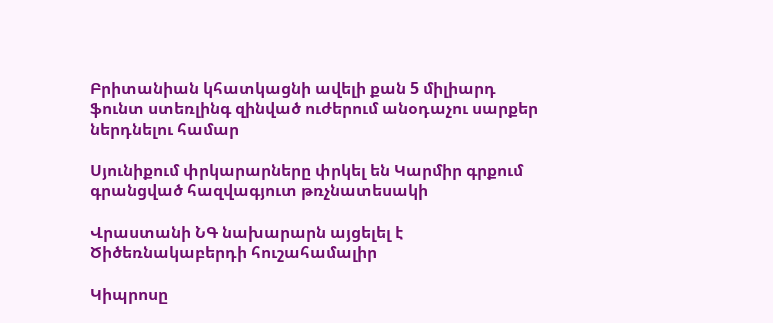Բրիտանիան կհատկացնի ավելի քան 5 միլիարդ ֆունտ ստեռլինգ զինված ուժերում անօդաչու սարքեր ներդնելու համար

Սյունիքում փրկարարները փրկել են Կարմիր գրքում գրանցված հազվագյուտ թռչնատեսակի

Վրաստանի ՆԳ նախարարն այցելել է Ծիծեռնակաբերդի հուշահամալիր

Կիպրոսը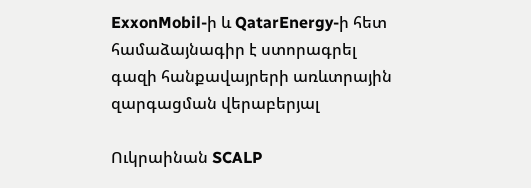ExxonMobil-ի և QatarEnergy-ի հետ համաձայնագիր է ստորագրել գազի հանքավայրերի առևտրային զարգացման վերաբերյալ

Ուկրաինան SCALP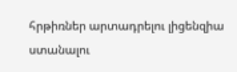հրթիռներ արտադրելու լիցենզիա ստանալու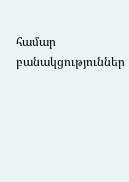համար բանակցություններ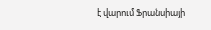է վարում Ֆրանսիայի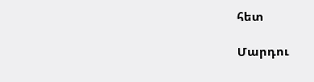հետ

Մարդու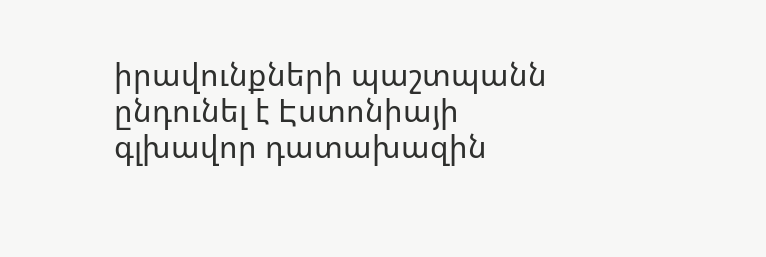իրավունքների պաշտպանն ընդունել է Էստոնիայի գլխավոր դատախազին